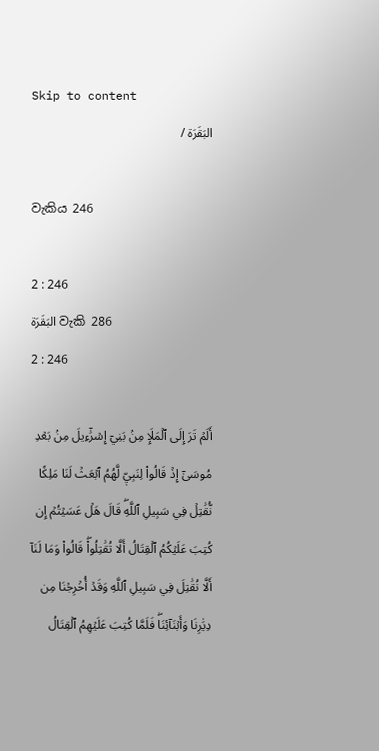Skip to content
البَقَرَة /

වැකිය 246

2 : 246
البَقَرَة වැකි 286
2 : 246

أَلَمۡ تَرَ إِلَى ٱلۡمَلَإِ مِنۢ بَنِيٓ إِسۡرَٰٓءِيلَ مِنۢ بَعۡدِ مُوسَىٰٓ إِذۡ قَالُواْ لِنَبِيّٖ لَّهُمُ ٱبۡعَثۡ لَنَا مَلِكٗا نُّقَٰتِلۡ فِي سَبِيلِ ٱللَّهِۖ قَالَ هَلۡ عَسَيۡتُمۡ إِن كُتِبَ عَلَيۡكُمُ ٱلۡقِتَالُ أَلَّا تُقَٰتِلُواْۖ قَالُواْ وَمَا لَنَآ أَلَّا نُقَٰتِلَ فِي سَبِيلِ ٱللَّهِ وَقَدۡ أُخۡرِجۡنَا مِن دِيَٰرِنَا وَأَبۡنَآئِنَاۖ فَلَمَّا كُتِبَ عَلَيۡهِمُ ٱلۡقِتَالُ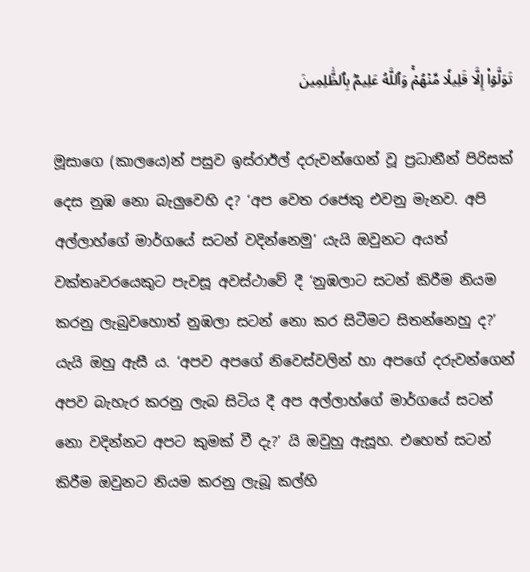تَوَلَّوۡاْ إِلَّا قَلِيلٗا مِّنۡهُمۡۚ وَٱللَّهُ عَلِيمُۢ بِٱلظَّٰلِمِينَ

මූසාගෙ (කාලයෙ)න් පසුව ඉස්රාඊල් දරුවන්ගෙන් වූ ප්‍රධානීන් පිරිසක් දෙස නුඹ නො බැලුවෙහි ද? ‘අප වෙත රජෙකු එවනු මැනව. අපි අල්ලාහ්ගේ මාර්ගයේ සටන් වදින්නෙමු’ යැයි ඔවුනට අයත් වක්තෘවරයෙකුට පැවසූ අවස්ථාවේ දී ‘නුඹලාට සටන් කිරීම නියම කරනු ලැබුවහොත් නුඹලා සටන් නො කර සිටීමට සිතන්නෙහු ද?’ යැයි ඔහු ඇසී ය. ‘අපව අපගේ නිවෙස්වලින් හා අපගේ දරුවන්ගෙන් අපව බැහැර කරනු ලැබ සිටිය දී අප අල්ලාහ්ගේ මාර්ගයේ සටන් නො වදින්නට අපට කුමක් වී දැ?’ යි ඔවුහු ඇසූහ. එහෙත් සටන් කිරීම ඔවුනට නියම කරනු ලැබූ කල්හි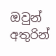ඔවුන් අතුරින්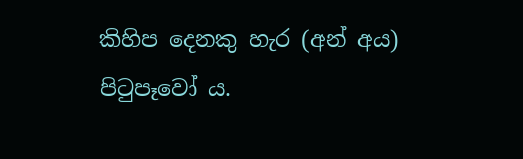කිහිප දෙනකු හැර (අන් අය) පිටුපෑවෝ ය.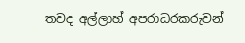තවද අල්ලාහ් අපරාධරකරුවන්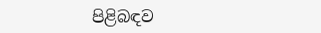පිළිබඳව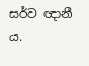සර්ව ඥානී ය.